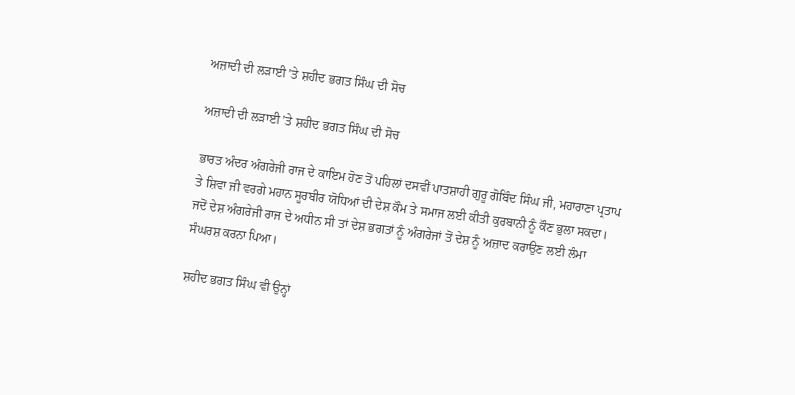ਅਜ਼ਾਦੀ ਦੀ ਲੜਾਈ ’ਤੇ ਸ਼ਹੀਦ ਭਗਤ ਸਿੰਘ ਦੀ ਸੋਚ

ਅਜ਼ਾਦੀ ਦੀ ਲੜਾਈ ’ਤੇ ਸ਼ਹੀਦ ਭਗਤ ਸਿੰਘ ਦੀ ਸੋਚ

ਭਾਰਤ ਅੰਦਰ ਅੰਗਰੇਜੀ ਰਾਜ ਦੇ ਕਾਇਮ ਹੋਣ ਤੋਂ ਪਹਿਲਾਂ ਦਸਵੀਂ ਪਾਤਸ਼ਾਹੀ ਗੁਰੂ ਗੋਬਿੰਦ ਸਿੰਘ ਜੀ, ਮਹਾਰਾਣਾ ਪ੍ਰਤਾਪ ਤੇ ਸ਼ਿਵਾ ਜੀ ਵਰਗੇ ਮਹਾਨ ਸੂਰਬੀਰ ਯੋਧਿਆਂ ਦੀ ਦੇਸ਼ ਕੌਮ ਤੇ ਸਮਾਜ ਲਈ ਕੀਤੀ ਕੁਰਬਾਨੀ ਨੂੰ ਕੌਣ ਭੁਲਾ ਸਕਦਾ। ਜਦੋਂ ਦੇਸ਼ ਅੰਗਰੇਜੀ ਰਾਜ ਦੇ ਅਧੀਨ ਸੀ ਤਾਂ ਦੇਸ਼ ਭਗਤਾਂ ਨੂੰ ਅੰਗਰੇਜਾਂ ਤੋਂ ਦੇਸ਼ ਨੂੰ ਅਜ਼ਾਦ ਕਰਾਉਣ ਲਈ ਲੰਮਾ ਸੰਘਰਸ਼ ਕਰਨਾ ਪਿਆ।

ਸ਼ਹੀਦ ਭਗਤ ਸਿੰਘ ਵੀ ਉਨ੍ਹਾਂ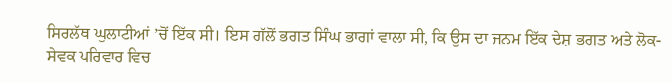ਸਿਰਲੱਥ ਘੁਲਾਟੀਆਂ ’ਚੋਂ ਇੱਕ ਸੀ। ਇਸ ਗੱਲੋਂ ਭਗਤ ਸਿੰਘ ਭਾਗਾਂ ਵਾਲਾ ਸੀ, ਕਿ ਉਸ ਦਾ ਜਨਮ ਇੱਕ ਦੇਸ਼ ਭਗਤ ਅਤੇ ਲੋਕ-ਸੇਵਕ ਪਰਿਵਾਰ ਵਿਚ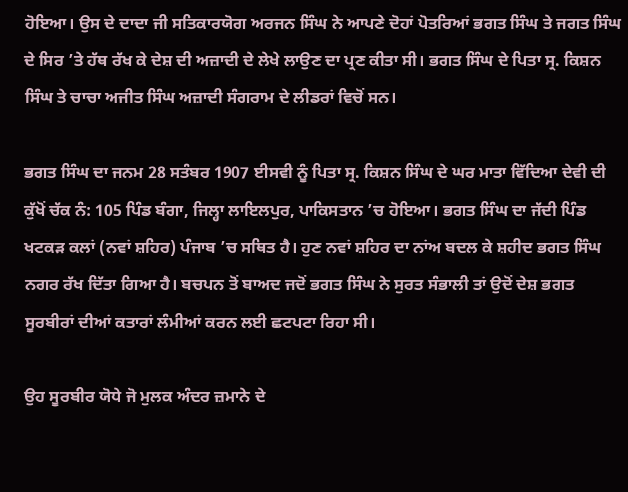ਹੋਇਆ। ਉਸ ਦੇ ਦਾਦਾ ਜੀ ਸਤਿਕਾਰਯੋਗ ਅਰਜਨ ਸਿੰਘ ਨੇ ਆਪਣੇ ਦੋਹਾਂ ਪੋਤਰਿਆਂ ਭਗਤ ਸਿੰਘ ਤੇ ਜਗਤ ਸਿੰਘ ਦੇ ਸਿਰ ’ਤੇ ਹੱਥ ਰੱਖ ਕੇ ਦੇਸ਼ ਦੀ ਅਜ਼ਾਦੀ ਦੇ ਲੇਖੇ ਲਾਉਣ ਦਾ ਪ੍ਰਣ ਕੀਤਾ ਸੀ। ਭਗਤ ਸਿੰਘ ਦੇ ਪਿਤਾ ਸ੍ਰ. ਕਿਸ਼ਨ ਸਿੰਘ ਤੇ ਚਾਚਾ ਅਜੀਤ ਸਿੰਘ ਅਜ਼ਾਦੀ ਸੰਗਰਾਮ ਦੇ ਲੀਡਰਾਂ ਵਿਚੋਂ ਸਨ।

ਭਗਤ ਸਿੰਘ ਦਾ ਜਨਮ 28 ਸਤੰਬਰ 1907 ਈਸਵੀ ਨੂੰ ਪਿਤਾ ਸ੍ਰ. ਕਿਸ਼ਨ ਸਿੰਘ ਦੇ ਘਰ ਮਾਤਾ ਵਿੱਦਿਆ ਦੇਵੀ ਦੀ ਕੁੱਖੋਂ ਚੱਕ ਨੰ: 105 ਪਿੰਡ ਬੰਗਾ, ਜਿਲ੍ਹਾ ਲਾਇਲਪੁਰ, ਪਾਕਿਸਤਾਨ ’ਚ ਹੋਇਆ। ਭਗਤ ਸਿੰਘ ਦਾ ਜੱਦੀ ਪਿੰਡ ਖਟਕੜ ਕਲਾਂ (ਨਵਾਂ ਸ਼ਹਿਰ) ਪੰਜਾਬ ’ਚ ਸਥਿਤ ਹੈ। ਹੁਣ ਨਵਾਂ ਸ਼ਹਿਰ ਦਾ ਨਾਂਅ ਬਦਲ ਕੇ ਸ਼ਹੀਦ ਭਗਤ ਸਿੰਘ ਨਗਰ ਰੱਖ ਦਿੱਤਾ ਗਿਆ ਹੈ। ਬਚਪਨ ਤੋਂ ਬਾਅਦ ਜਦੋਂ ਭਗਤ ਸਿੰਘ ਨੇ ਸੁਰਤ ਸੰਭਾਲੀ ਤਾਂ ਉਦੋਂ ਦੇਸ਼ ਭਗਤ ਸੂਰਬੀਰਾਂ ਦੀਆਂ ਕਤਾਰਾਂ ਲੰਮੀਆਂ ਕਰਨ ਲਈ ਛਟਪਟਾ ਰਿਹਾ ਸੀ।

ਉਹ ਸੂਰਬੀਰ ਯੋਧੇ ਜੋ ਮੁਲਕ ਅੰਦਰ ਜ਼ਮਾਨੇ ਦੇ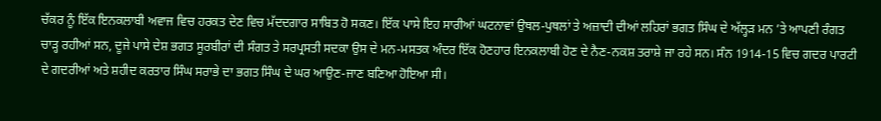ਚੱਕਰ ਨੂੰ ਇੱਕ ਇਨਕਲਾਬੀ ਅਵਾਜ ਵਿਚ ਹਰਕਤ ਦੇਣ ਵਿਚ ਮੱਦਦਗਾਰ ਸਾਬਿਤ ਹੋ ਸਕਣ। ਇੱਕ ਪਾਸੇ ਇਹ ਸਾਰੀਆਂ ਘਟਨਾਵਾਂ ਉਥਲ-ਪੁਥਲਾਂ ਤੇ ਅਜ਼ਾਦੀ ਦੀਆਂ ਲਹਿਰਾਂ ਭਗਤ ਸਿੰਘ ਦੇ ਅੱਲ੍ਹੜ ਮਨ ’ਤੇ ਆਪਣੀ ਰੰਗਤ ਚਾੜ੍ਹ ਰਹੀਆਂ ਸਨ, ਦੂਜੇ ਪਾਸੇ ਦੇਸ਼ ਭਗਤ ਸੂਰਬੀਰਾਂ ਦੀ ਸੰਗਤ ਤੇ ਸਰਪ੍ਰਸਤੀ ਸਦਕਾ ਉਸ ਦੇ ਮਨ-ਮਸਤਕ ਅੰਦਰ ਇੱਕ ਹੋਣਹਾਰ ਇਨਕਲਾਬੀ ਹੋਣ ਦੇ ਨੈਣ-ਨਕਸ਼ ਤਰਾਸ਼ੇ ਜਾ ਰਹੇ ਸਨ। ਸੰਨ 1914-15 ਵਿਚ ਗਦਰ ਪਾਰਟੀ ਦੇ ਗਦਰੀਆਂ ਅਤੇ ਸ਼ਹੀਦ ਕਰਤਾਰ ਸਿੰਘ ਸਰਾਭੇ ਦਾ ਭਗਤ ਸਿੰਘ ਦੇ ਘਰ ਆਉਣ-ਜਾਣ ਬਣਿਆ ਹੋਇਆ ਸੀ।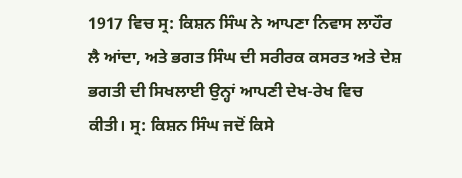1917 ਵਿਚ ਸ੍ਰ: ਕਿਸ਼ਨ ਸਿੰਘ ਨੇ ਆਪਣਾ ਨਿਵਾਸ ਲਾਹੌਰ ਲੈ ਆਂਦਾ, ਅਤੇ ਭਗਤ ਸਿੰਘ ਦੀ ਸਰੀਰਕ ਕਸਰਤ ਅਤੇ ਦੇਸ਼ ਭਗਤੀ ਦੀ ਸਿਖਲਾਈ ਉਨ੍ਹਾਂ ਆਪਣੀ ਦੇਖ-ਰੇਖ ਵਿਚ ਕੀਤੀ। ਸ੍ਰ: ਕਿਸ਼ਨ ਸਿੰਘ ਜਦੋਂ ਕਿਸੇ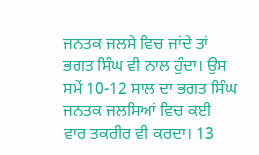ਜਨਤਕ ਜਲਸੇ ਵਿਚ ਜਾਂਦੇ ਤਾਂ ਭਗਤ ਸਿੰਘ ਵੀ ਨਾਲ ਹੁੰਦਾ। ਉਸ ਸਮੇਂ 10-12 ਸਾਲ ਦਾ ਭਗਤ ਸਿੰਘ ਜਨਤਕ ਜਲਸਿਆਂ ਵਿਚ ਕਈ ਵਾਰ ਤਕਰੀਰ ਵੀ ਕਰਦਾ। 13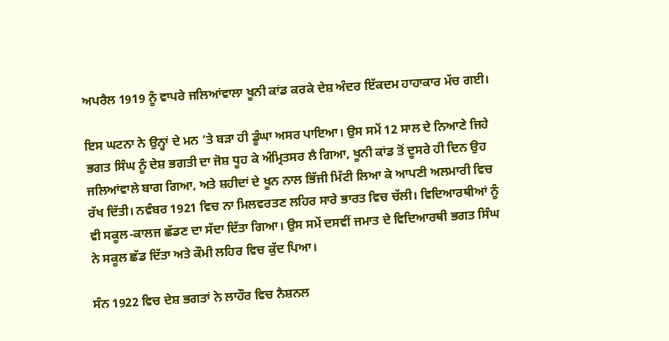ਅਪਰੈਲ 1919 ਨੂੰ ਵਾਪਰੇ ਜਲਿਆਂਵਾਲਾ ਖੂਨੀ ਕਾਂਡ ਕਰਕੇ ਦੇਸ਼ ਅੰਦਰ ਇੱਕਦਮ ਹਾਹਾਕਾਰ ਮੱਚ ਗਈ।

ਇਸ ਘਟਨਾ ਨੇ ਉਨ੍ਹਾਂ ਦੇ ਮਨ ’ਤੇ ਬੜਾ ਹੀ ਡੂੰਘਾ ਅਸਰ ਪਾਇਆ। ਉਸ ਸਮੇਂ 12 ਸਾਲ ਦੇ ਨਿਆਣੇ ਜਿਹੇ ਭਗਤ ਸਿੰਘ ਨੂੰ ਦੇਸ਼ ਭਗਤੀ ਦਾ ਜੋਸ਼ ਧੂਹ ਕੇ ਅੰਮ੍ਰਿਤਸਰ ਲੈ ਗਿਆ, ਖੂਨੀ ਕਾਂਡ ਤੋਂ ਦੂਸਰੇ ਹੀ ਦਿਨ ਉਹ ਜਲਿਆਂਵਾਲੇ ਬਾਗ ਗਿਆ, ਅਤੇ ਸ਼ਹੀਦਾਂ ਦੇ ਖੂਨ ਨਾਲ ਭਿੱਜੀ ਮਿੱਟੀ ਲਿਆ ਕੇ ਆਪਣੀ ਅਲਮਾਰੀ ਵਿਚ ਰੱਖ ਦਿੱਤੀ। ਨਵੰਬਰ 1921 ਵਿਚ ਨਾ ਮਿਲਵਰਤਣ ਲਹਿਰ ਸਾਰੇ ਭਾਰਤ ਵਿਚ ਚੱਲੀ। ਵਿਦਿਆਰਥੀਆਂ ਨੂੰ ਵੀ ਸਕੂਲ-ਕਾਲਜ ਛੱਡਣ ਦਾ ਸੱਦਾ ਦਿੱਤਾ ਗਿਆ। ਉਸ ਸਮੇਂ ਦਸਵੀਂ ਜਮਾਤ ਦੇ ਵਿਦਿਆਰਥੀ ਭਗਤ ਸਿੰਘ ਨੇ ਸਕੂਲ ਛੱਡ ਦਿੱਤਾ ਅਤੇ ਕੌਮੀ ਲਹਿਰ ਵਿਚ ਕੁੱਦ ਪਿਆ।

ਸੰਨ 1922 ਵਿਚ ਦੇਸ਼ ਭਗਤਾਂ ਨੇ ਲਾਹੌਰ ਵਿਚ ਨੈਸ਼ਨਲ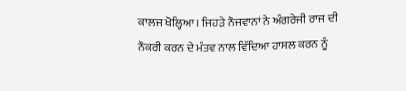ਕਾਲਜ ਖੋਲ੍ਹਿਆ। ਜਿਹੜੇ ਨੌਜਵਾਨਾਂ ਨੇ ਅੰਗਰੇਜੀ ਰਾਜ ਦੀ ਨੌਕਰੀ ਕਰਨ ਦੇ ਮੰਤਵ ਨਾਲ ਵਿੱਦਿਆ ਹਾਸਲ ਕਰਨ ਨੂੰ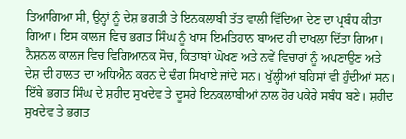ਤਿਆਗਿਆ ਸੀ, ਉਨ੍ਹਾਂ ਨੂੰ ਦੇਸ਼ ਭਗਤੀ ਤੇ ਇਨਕਲਾਬੀ ਤੱਤ ਵਾਲੀ ਵਿੱਦਿਆ ਦੇਣ ਦਾ ਪ੍ਰਬੰਧ ਕੀਤਾ ਗਿਆ। ਇਸ ਕਾਲਜ ਵਿਚ ਭਗਤ ਸਿੰਘ ਨੂੰ ਖਾਸ ਇਮਤਿਹਾਨ ਬਾਅਦ ਹੀ ਦਾਖਲਾ ਦਿੱਤਾ ਗਿਆ। ਨੈਸ਼ਨਲ ਕਾਲਜ ਵਿਚ ਵਿਗਿਆਨਕ ਸੋਚ, ਕਿਤਾਬਾਂ ਘੋਖਣ ਅਤੇ ਨਵੇਂ ਵਿਚਾਰਾਂ ਨੂੰ ਅਪਣਾਉਣ ਅਤੇ ਦੇਸ਼ ਦੀ ਹਾਲਤ ਦਾ ਅਧਿਐਨ ਕਰਨ ਦੇ ਢੰਗ ਸਿਖਾਏ ਜਾਂਦੇ ਸਨ। ਖੁੱਲ੍ਹੀਆਂ ਬਹਿਸਾਂ ਵੀ ਹੁੰਦੀਆਂ ਸਨ। ਇੱਥੇ ਭਗਤ ਸਿੰਘ ਦੇ ਸ਼ਹੀਦ ਸੁਖਦੇਵ ਤੇ ਦੂਸਰੇ ਇਨਕਲਾਬੀਆਂ ਨਾਲ ਹੋਰ ਪਕੇਰੇ ਸਬੰਧ ਬਣੇ। ਸ਼ਹੀਦ ਸੁਖਦੇਵ ਤੇ ਭਗਤ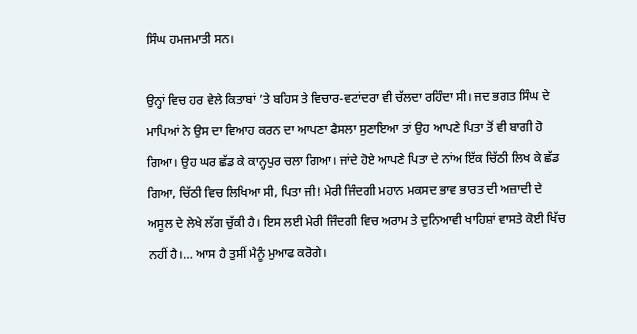ਸਿੰਘ ਹਮਜਮਾਤੀ ਸਨ।

ਉਨ੍ਹਾਂ ਵਿਚ ਹਰ ਵੇਲੇ ਕਿਤਾਬਾਂ ’ਤੇ ਬਹਿਸ ਤੇ ਵਿਚਾਰ-ਵਟਾਂਦਰਾ ਵੀ ਚੱਲਦਾ ਰਹਿੰਦਾ ਸੀ। ਜਦ ਭਗਤ ਸਿੰਘ ਦੇ ਮਾਪਿਆਂ ਨੇ ਉਸ ਦਾ ਵਿਆਹ ਕਰਨ ਦਾ ਆਪਣਾ ਫੈਸਲਾ ਸੁਣਾਇਆ ਤਾਂ ਉਹ ਆਪਣੇ ਪਿਤਾ ਤੋਂ ਵੀ ਬਾਗੀ ਹੋ ਗਿਆ। ਉਹ ਘਰ ਛੱਡ ਕੇ ਕਾਨ੍ਹਪੁਰ ਚਲਾ ਗਿਆ। ਜਾਂਦੇ ਹੋਏ ਆਪਣੇ ਪਿਤਾ ਦੇ ਨਾਂਅ ਇੱਕ ਚਿੱਠੀ ਲਿਖ ਕੇ ਛੱਡ ਗਿਆ, ਚਿੱਠੀ ਵਿਚ ਲਿਖਿਆ ਸੀ, ਪਿਤਾ ਜੀ! ਮੇਰੀ ਜਿੰਦਗੀ ਮਹਾਨ ਮਕਸਦ ਭਾਵ ਭਾਰਤ ਦੀ ਅਜ਼ਾਦੀ ਦੇ ਅਸੂਲ ਦੇ ਲੇਖੇ ਲੱਗ ਚੁੱਕੀ ਹੈ। ਇਸ ਲਈ ਮੇਰੀ ਜਿੰਦਗੀ ਵਿਚ ਅਰਾਮ ਤੇ ਦੁਨਿਆਵੀ ਖਾਹਿਸ਼ਾਂ ਵਾਸਤੇ ਕੋਈ ਖਿੱਚ ਨਹੀਂ ਹੈ।… ਆਸ ਹੈ ਤੁਸੀਂ ਮੈਨੂੰ ਮੁਆਫ ਕਰੋਗੇ।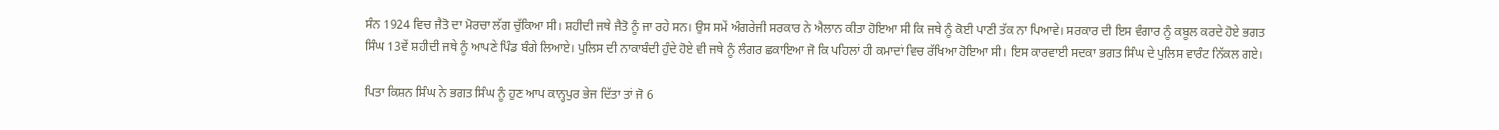ਸੰਨ 1924 ਵਿਚ ਜੈਤੋ ਦਾ ਮੋਰਚਾ ਲੱਗ ਚੁੱਕਿਆ ਸੀ। ਸ਼ਹੀਦੀ ਜਥੇ ਜੈਤੋ ਨੂੰ ਜਾ ਰਹੇ ਸਨ। ਉਸ ਸਮੇਂ ਅੰਗਰੇਜੀ ਸਰਕਾਰ ਨੇ ਐਲਾਨ ਕੀਤਾ ਹੋਇਆ ਸੀ ਕਿ ਜਥੇ ਨੂੰ ਕੋਈ ਪਾਣੀ ਤੱਕ ਨਾ ਪਿਆਵੇ। ਸਰਕਾਰ ਦੀ ਇਸ ਵੰਗਾਰ ਨੂੰ ਕਬੂਲ ਕਰਦੇ ਹੋਏ ਭਗਤ ਸਿੰਘ 13ਵੇਂ ਸ਼ਹੀਦੀ ਜਥੇ ਨੂੰ ਆਪਣੇ ਪਿੰਡ ਬੰਗੇ ਲਿਆਏ। ਪੁਲਿਸ ਦੀ ਨਾਕਾਬੰਦੀ ਹੁੰਦੇ ਹੋਏ ਵੀ ਜਥੇ ਨੂੰ ਲੰਗਰ ਛਕਾਇਆ ਜੋ ਕਿ ਪਹਿਲਾਂ ਹੀ ਕਮਾਦਾਂ ਵਿਚ ਰੱਖਿਆ ਹੋਇਆ ਸੀ। ਇਸ ਕਾਰਵਾਈ ਸਦਕਾ ਭਗਤ ਸਿੰਘ ਦੇ ਪੁਲਿਸ ਵਾਰੰਟ ਨਿੱਕਲ ਗਏ।

ਪਿਤਾ ਕਿਸ਼ਨ ਸਿੰਘ ਨੇ ਭਗਤ ਸਿੰਘ ਨੂੰ ਹੁਣ ਆਪ ਕਾਨ੍ਹਪੁਰ ਭੇਜ ਦਿੱਤਾ ਤਾਂ ਜੋ 6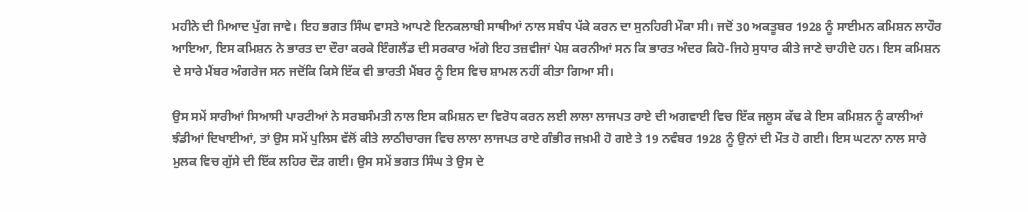ਮਹੀਨੇ ਦੀ ਮਿਆਦ ਪੁੱਗ ਜਾਵੇ। ਇਹ ਭਗਤ ਸਿੰਘ ਵਾਸਤੇ ਆਪਣੇ ਇਨਕਲਾਬੀ ਸਾਥੀਆਂ ਨਾਲ ਸਬੰਧ ਪੱਕੇ ਕਰਨ ਦਾ ਸੁਨਹਿਰੀ ਮੌਕਾ ਸੀ। ਜਦੋਂ 30 ਅਕਤੂਬਰ 1928 ਨੂੰ ਸਾਈਮਨ ਕਮਿਸ਼ਨ ਲਾਹੌਰ ਆਇਆ, ਇਸ ਕਮਿਸ਼ਨ ਨੇ ਭਾਰਤ ਦਾ ਦੌਰਾ ਕਰਕੇ ਇੰਗਲੈਂਡ ਦੀ ਸਰਕਾਰ ਅੱਗੇ ਇਹ ਤਜ਼ਵੀਜਾਂ ਪੇਸ਼ ਕਰਨੀਆਂ ਸਨ ਕਿ ਭਾਰਤ ਅੰਦਰ ਕਿਹੋ-ਜਿਹੇ ਸੁਧਾਰ ਕੀਤੇ ਜਾਣੇ ਚਾਹੀਦੇ ਹਨ। ਇਸ ਕਮਿਸ਼ਨ ਦੇ ਸਾਰੇ ਮੈਂਬਰ ਅੰਗਰੇਜ ਸਨ ਜਦੋਂਕਿ ਕਿਸੇ ਇੱਕ ਵੀ ਭਾਰਤੀ ਮੈਂਬਰ ਨੂੰ ਇਸ ਵਿਚ ਸ਼ਾਮਲ ਨਹੀਂ ਕੀਤਾ ਗਿਆ ਸੀ।

ਉਸ ਸਮੇਂ ਸਾਰੀਆਂ ਸਿਆਸੀ ਪਾਰਟੀਆਂ ਨੇ ਸਰਬਸੰਮਤੀ ਨਾਲ ਇਸ ਕਮਿਸ਼ਨ ਦਾ ਵਿਰੋਧ ਕਰਨ ਲਈ ਲਾਲਾ ਲਾਜਪਤ ਰਾਏ ਦੀ ਅਗਵਾਈ ਵਿਚ ਇੱਕ ਜਲੂਸ ਕੱਢ ਕੇ ਇਸ ਕਮਿਸ਼ਨ ਨੂੰ ਕਾਲੀਆਂ ਝੰਡੀਆਂ ਦਿਖਾਈਆਂ, ਤਾਂ ਉਸ ਸਮੇਂ ਪੁਲਿਸ ਵੱਲੋਂ ਕੀਤੇ ਲਾਠੀਚਾਰਜ ਵਿਚ ਲਾਲਾ ਲਾਜਪਤ ਰਾਏ ਗੰਭੀਰ ਜਖ਼ਮੀ ਹੋ ਗਏ ਤੇ 19 ਨਵੰਬਰ 1928 ਨੂੰ ਉਨਾਂ ਦੀ ਮੌਤ ਹੋ ਗਈ। ਇਸ ਘਟਨਾ ਨਾਲ ਸਾਰੇ ਮੁਲਕ ਵਿਚ ਗੁੱਸੇ ਦੀ ਇੱਕ ਲਹਿਰ ਦੌੜ ਗਈ। ਉਸ ਸਮੇਂ ਭਗਤ ਸਿੰਘ ਤੇ ਉਸ ਦੇ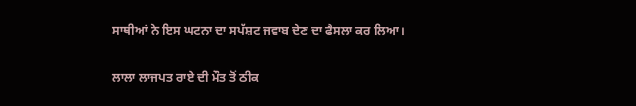ਸਾਥੀਆਂ ਨੇ ਇਸ ਘਟਨਾ ਦਾ ਸਪੱਸ਼ਟ ਜਵਾਬ ਦੇਣ ਦਾ ਫੈਸਲਾ ਕਰ ਲਿਆ।

ਲਾਲਾ ਲਾਜਪਤ ਰਾਏ ਦੀ ਮੌਤ ਤੋਂ ਠੀਕ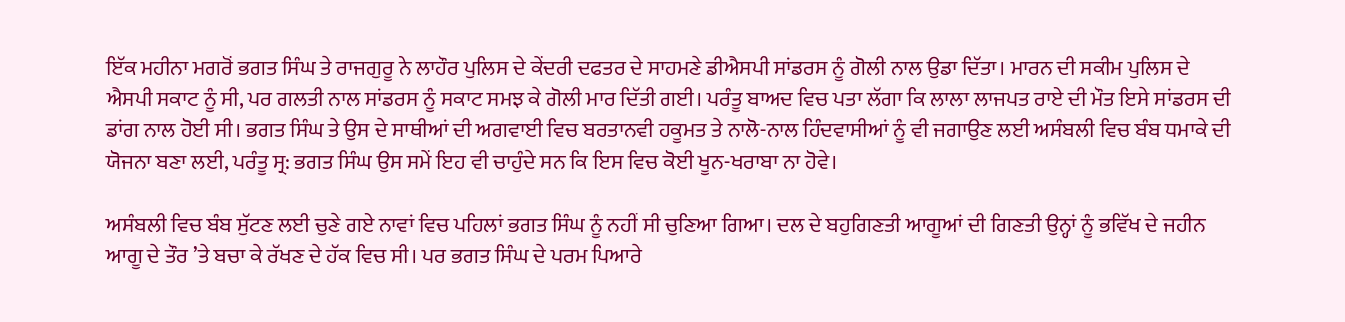ਇੱਕ ਮਹੀਨਾ ਮਗਰੋਂ ਭਗਤ ਸਿੰਘ ਤੇ ਰਾਜਗੁਰੂ ਨੇ ਲਾਹੌਰ ਪੁਲਿਸ ਦੇ ਕੇਂਦਰੀ ਦਫਤਰ ਦੇ ਸਾਹਮਣੇ ਡੀਐਸਪੀ ਸਾਂਡਰਸ ਨੂੰ ਗੋਲੀ ਨਾਲ ਉਡਾ ਦਿੱਤਾ। ਮਾਰਨ ਦੀ ਸਕੀਮ ਪੁਲਿਸ ਦੇ ਐਸਪੀ ਸਕਾਟ ਨੂੰ ਸੀ, ਪਰ ਗਲਤੀ ਨਾਲ ਸਾਂਡਰਸ ਨੂੰ ਸਕਾਟ ਸਮਝ ਕੇ ਗੋਲੀ ਮਾਰ ਦਿੱਤੀ ਗਈ। ਪਰੰਤੂ ਬਾਅਦ ਵਿਚ ਪਤਾ ਲੱਗਾ ਕਿ ਲਾਲਾ ਲਾਜਪਤ ਰਾਏ ਦੀ ਮੌਤ ਇਸੇ ਸਾਂਡਰਸ ਦੀ ਡਾਂਗ ਨਾਲ ਹੋਈ ਸੀ। ਭਗਤ ਸਿੰਘ ਤੇ ਉਸ ਦੇ ਸਾਥੀਆਂ ਦੀ ਅਗਵਾਈ ਵਿਚ ਬਰਤਾਨਵੀ ਹਕੂਮਤ ਤੇ ਨਾਲੋ-ਨਾਲ ਹਿੰਦਵਾਸੀਆਂ ਨੂੰ ਵੀ ਜਗਾਉਣ ਲਈ ਅਸੰਬਲੀ ਵਿਚ ਬੰਬ ਧਮਾਕੇ ਦੀ ਯੋਜਨਾ ਬਣਾ ਲਈ, ਪਰੰਤੂ ਸ੍ਰ: ਭਗਤ ਸਿੰਘ ਉਸ ਸਮੇਂ ਇਹ ਵੀ ਚਾਹੁੰਦੇ ਸਨ ਕਿ ਇਸ ਵਿਚ ਕੋਈ ਖੂਨ-ਖਰਾਬਾ ਨਾ ਹੋਵੇ।

ਅਸੰਬਲੀ ਵਿਚ ਬੰਬ ਸੁੱਟਣ ਲਈ ਚੁਣੇ ਗਏ ਨਾਵਾਂ ਵਿਚ ਪਹਿਲਾਂ ਭਗਤ ਸਿੰਘ ਨੂੰ ਨਹੀਂ ਸੀ ਚੁਣਿਆ ਗਿਆ। ਦਲ ਦੇ ਬਹੁਗਿਣਤੀ ਆਗੂਆਂ ਦੀ ਗਿਣਤੀ ਉਨ੍ਹਾਂ ਨੂੰ ਭਵਿੱਖ ਦੇ ਜਹੀਨ ਆਗੂ ਦੇ ਤੌਰ ’ਤੇ ਬਚਾ ਕੇ ਰੱਖਣ ਦੇ ਹੱਕ ਵਿਚ ਸੀ। ਪਰ ਭਗਤ ਸਿੰਘ ਦੇ ਪਰਮ ਪਿਆਰੇ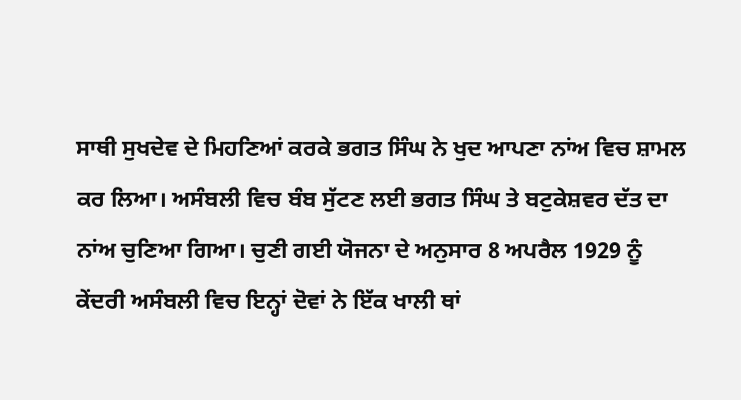ਸਾਥੀ ਸੁਖਦੇਵ ਦੇ ਮਿਹਣਿਆਂ ਕਰਕੇ ਭਗਤ ਸਿੰਘ ਨੇ ਖੁਦ ਆਪਣਾ ਨਾਂਅ ਵਿਚ ਸ਼ਾਮਲ ਕਰ ਲਿਆ। ਅਸੰਬਲੀ ਵਿਚ ਬੰਬ ਸੁੱਟਣ ਲਈ ਭਗਤ ਸਿੰਘ ਤੇ ਬਟੁਕੇਸ਼ਵਰ ਦੱਤ ਦਾ ਨਾਂਅ ਚੁਣਿਆ ਗਿਆ। ਚੁਣੀ ਗਈ ਯੋਜਨਾ ਦੇ ਅਨੁਸਾਰ 8 ਅਪਰੈਲ 1929 ਨੂੰ ਕੇਂਦਰੀ ਅਸੰਬਲੀ ਵਿਚ ਇਨ੍ਹਾਂ ਦੋਵਾਂ ਨੇ ਇੱਕ ਖਾਲੀ ਥਾਂ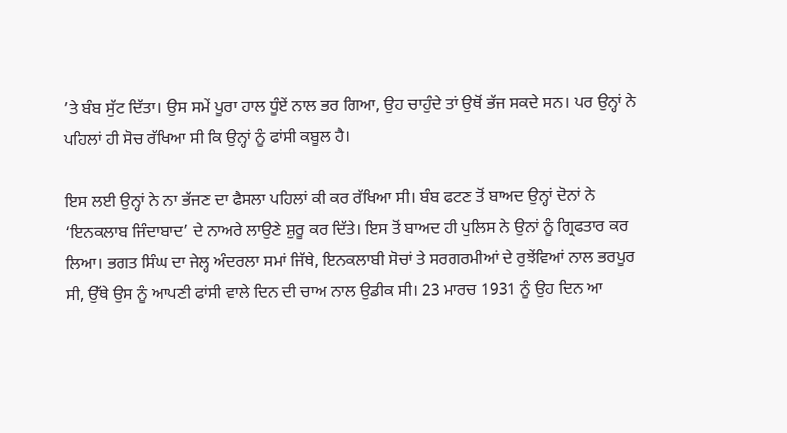’ਤੇ ਬੰਬ ਸੁੱਟ ਦਿੱਤਾ। ਉਸ ਸਮੇਂ ਪੂਰਾ ਹਾਲ ਧੂੰਏਂ ਨਾਲ ਭਰ ਗਿਆ, ਉਹ ਚਾਹੁੰਦੇ ਤਾਂ ਉਥੋਂ ਭੱਜ ਸਕਦੇ ਸਨ। ਪਰ ਉਨ੍ਹਾਂ ਨੇ ਪਹਿਲਾਂ ਹੀ ਸੋਚ ਰੱਖਿਆ ਸੀ ਕਿ ਉਨ੍ਹਾਂ ਨੂੰ ਫਾਂਸੀ ਕਬੂਲ ਹੈ।

ਇਸ ਲਈ ਉਨ੍ਹਾਂ ਨੇ ਨਾ ਭੱਜਣ ਦਾ ਫੈਸਲਾ ਪਹਿਲਾਂ ਕੀ ਕਰ ਰੱਖਿਆ ਸੀ। ਬੰਬ ਫਟਣ ਤੋਂ ਬਾਅਦ ਉਨ੍ਹਾਂ ਦੋਨਾਂ ਨੇ ‘ਇਨਕਲਾਬ ਜਿੰਦਾਬਾਦ’ ਦੇ ਨਾਅਰੇ ਲਾਉਣੇ ਸ਼ੁਰੂ ਕਰ ਦਿੱਤੇ। ਇਸ ਤੋਂ ਬਾਅਦ ਹੀ ਪੁਲਿਸ ਨੇ ਉਨਾਂ ਨੂੰ ਗ੍ਰਿਫਤਾਰ ਕਰ ਲਿਆ। ਭਗਤ ਸਿੰਘ ਦਾ ਜੇਲ੍ਹ ਅੰਦਰਲਾ ਸਮਾਂ ਜਿੱਥੇ, ਇਨਕਲਾਬੀ ਸੋਚਾਂ ਤੇ ਸਰਗਰਮੀਆਂ ਦੇ ਰੁਝੇਂਵਿਆਂ ਨਾਲ ਭਰਪੂਰ ਸੀ, ਉੱਥੇ ਉਸ ਨੂੰ ਆਪਣੀ ਫਾਂਸੀ ਵਾਲੇ ਦਿਨ ਦੀ ਚਾਅ ਨਾਲ ਉਡੀਕ ਸੀ। 23 ਮਾਰਚ 1931 ਨੂੰ ਉਹ ਦਿਨ ਆ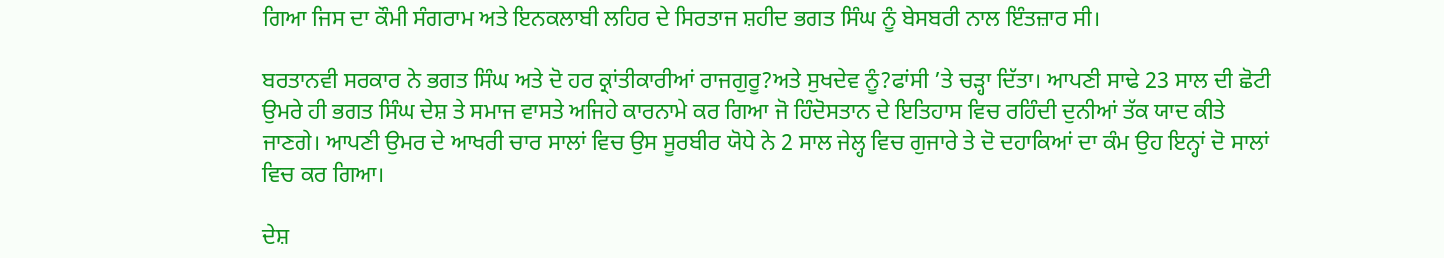ਗਿਆ ਜਿਸ ਦਾ ਕੌਮੀ ਸੰਗਰਾਮ ਅਤੇ ਇਨਕਲਾਬੀ ਲਹਿਰ ਦੇ ਸਿਰਤਾਜ ਸ਼ਹੀਦ ਭਗਤ ਸਿੰਘ ਨੂੰ ਬੇਸਬਰੀ ਨਾਲ ਇੰਤਜ਼ਾਰ ਸੀ।

ਬਰਤਾਨਵੀ ਸਰਕਾਰ ਨੇ ਭਗਤ ਸਿੰਘ ਅਤੇ ਦੋ ਹਰ ਕ੍ਰਾਂਤੀਕਾਰੀਆਂ ਰਾਜਗੁਰੂ?ਅਤੇ ਸੁਖਦੇਵ ਨੂੰ?ਫਾਂਸੀ ’ਤੇ ਚੜ੍ਹਾ ਦਿੱਤਾ। ਆਪਣੀ ਸਾਢੇ 23 ਸਾਲ ਦੀ ਛੋਟੀ ਉਮਰੇ ਹੀ ਭਗਤ ਸਿੰਘ ਦੇਸ਼ ਤੇ ਸਮਾਜ ਵਾਸਤੇ ਅਜਿਹੇ ਕਾਰਨਾਮੇ ਕਰ ਗਿਆ ਜੋ ਹਿੰਦੋਸਤਾਨ ਦੇ ਇਤਿਹਾਸ ਵਿਚ ਰਹਿੰਦੀ ਦੁਨੀਆਂ ਤੱਕ ਯਾਦ ਕੀਤੇ ਜਾਣਗੇ। ਆਪਣੀ ਉਮਰ ਦੇ ਆਖਰੀ ਚਾਰ ਸਾਲਾਂ ਵਿਚ ਉਸ ਸੂਰਬੀਰ ਯੋਧੇ ਨੇ 2 ਸਾਲ ਜੇਲ੍ਹ ਵਿਚ ਗੁਜਾਰੇ ਤੇ ਦੋ ਦਹਾਕਿਆਂ ਦਾ ਕੰਮ ਉਹ ਇਨ੍ਹਾਂ ਦੋ ਸਾਲਾਂ ਵਿਚ ਕਰ ਗਿਆ।

ਦੇਸ਼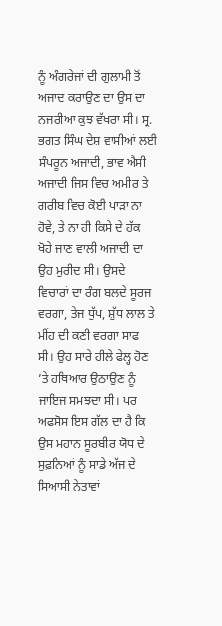ਨੂੰ ਅੰਗਰੇਜਾਂ ਦੀ ਗੁਲਾਮੀ ਤੋਂ ਅਜਾਦ ਕਰਾਉਣ ਦਾ ਉਸ ਦਾ ਨਜਰੀਆ ਕੁਝ ਵੱਖਰਾ ਸੀ। ਸ੍ਰ. ਭਗਤ ਸਿੰਘ ਦੇਸ਼ ਵਾਸੀਆਂ ਲਈ ਸੰਪਰੂਨ ਅਜਾਦੀ, ਭਾਵ ਐਸੀ ਅਜਾਦੀ ਜਿਸ ਵਿਚ ਅਮੀਰ ਤੇ ਗਰੀਬ ਵਿਚ ਕੋਈ ਪਾੜਾ ਨਾ ਹੋਵੇ, ਤੇ ਨਾ ਹੀ ਕਿਸੇ ਦੇ ਹੱਕ ਖੋਹੇ ਜਾਣ ਵਾਲੀ ਅਜਾਦੀ ਦਾ ਉਹ ਮੁਰੀਦ ਸੀ। ਉਸਦੇ ਵਿਚਾਰਾਂ ਦਾ ਰੰਗ ਬਲਦੇ ਸੂਰਜ ਵਰਗਾ, ਤੇਜ ਧੁੱਪ, ਸ਼ੁੱਧ ਲਾਲ ਤੇ ਮੀਂਹ ਦੀ ਕਣੀ ਵਰਗਾ ਸਾਫ ਸੀ। ਉਹ ਸਾਰੇ ਹੀਲੇ ਫੇਲ੍ਹ ਹੋਣ ’ਤੇ ਹਥਿਆਰ ਉਠਾਉਣ ਨੂੰ ਜਾਇਜ ਸਮਝਦਾ ਸੀ। ਪਰ ਅਫਸੋਸ ਇਸ ਗੱਲ ਦਾ ਹੈ ਕਿ ਉਸ ਮਹਾਨ ਸੂਰਬੀਰ ਯੋਧ ਦੇ ਸੁਫ਼ਨਿਆਂ ਨੂੰ ਸਾਡੇ ਅੱਜ ਦੇ ਸਿਆਸੀ ਨੇਤਾਵਾਂ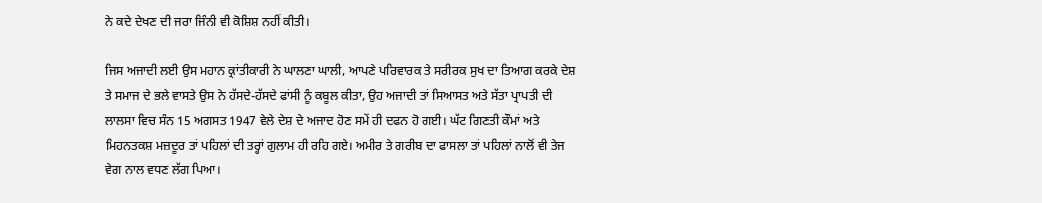ਨੇ ਕਦੇ ਦੇਖਣ ਦੀ ਜਰਾ ਜਿੰਨੀ ਵੀ ਕੋਸ਼ਿਸ਼ ਨਹੀਂ ਕੀਤੀ।

ਜਿਸ ਅਜਾਦੀ ਲਈ ਉਸ ਮਹਾਨ ਕ੍ਰਾਂਤੀਕਾਰੀ ਨੇ ਘਾਲਣਾ ਘਾਲੀ, ਆਪਣੇ ਪਰਿਵਾਰਕ ਤੇ ਸਰੀਰਕ ਸੁਖ ਦਾ ਤਿਆਗ ਕਰਕੇ ਦੇਸ਼ ਤੇ ਸਮਾਜ ਦੇ ਭਲੇ ਵਾਸਤੇ ਉਸ ਨੇ ਹੱਸਦੇ-ਹੱਸਦੇ ਫਾਂਸੀ ਨੂੰ ਕਬੂਲ ਕੀਤਾ, ਉਹ ਅਜਾਦੀ ਤਾਂ ਸਿਆਸਤ ਅਤੇ ਸੱਤਾ ਪ੍ਰਾਪਤੀ ਦੀ ਲਾਲਸਾ ਵਿਚ ਸੰਨ 15 ਅਗਸਤ 1947 ਵੇਲੇ ਦੇਸ਼ ਦੇ ਅਜਾਦ ਹੋਣ ਸਮੇਂ ਹੀ ਦਫਨ ਹੋ ਗਈ। ਘੱਟ ਗਿਣਤੀ ਕੌਮਾਂ ਅਤੇ ਮਿਹਨਤਕਸ਼ ਮਜ਼ਦੂਰ ਤਾਂ ਪਹਿਲਾਂ ਦੀ ਤਰ੍ਹਾਂ ਗੁਲਾਮ ਹੀ ਰਹਿ ਗਏ। ਅਮੀਰ ਤੇ ਗਰੀਬ ਦਾ ਫਾਸਲਾ ਤਾਂ ਪਹਿਲਾਂ ਨਾਲੋਂ ਵੀ ਤੇਜ ਵੇਗ ਨਾਲ ਵਧਣ ਲੱਗ ਪਿਆ।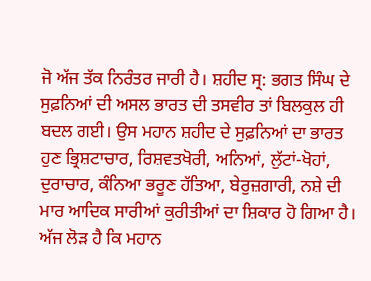ਜੋ ਅੱਜ ਤੱਕ ਨਿਰੰਤਰ ਜਾਰੀ ਹੈ। ਸ਼ਹੀਦ ਸ੍ਰ: ਭਗਤ ਸਿੰਘ ਦੇ ਸੁਫ਼ਨਿਆਂ ਦੀ ਅਸਲ ਭਾਰਤ ਦੀ ਤਸਵੀਰ ਤਾਂ ਬਿਲਕੁਲ ਹੀ ਬਦਲ ਗਈ। ਉਸ ਮਹਾਨ ਸ਼ਹੀਦ ਦੇ ਸੁਫ਼ਨਿਆਂ ਦਾ ਭਾਰਤ ਹੁਣ ਭ੍ਰਿਸ਼ਟਾਚਾਰ, ਰਿਸ਼ਵਤਖੋਰੀ, ਅਨਿਆਂ, ਲੁੱਟਾਂ-ਖੋਹਾਂ, ਦੁਰਾਚਾਰ, ਕੰਨਿਆ ਭਰੂਣ ਹੱਤਿਆ, ਬੇਰੁਜ਼ਗਾਰੀ, ਨਸ਼ੇ ਦੀ ਮਾਰ ਆਦਿਕ ਸਾਰੀਆਂ ਕੁਰੀਤੀਆਂ ਦਾ ਸ਼ਿਕਾਰ ਹੋ ਗਿਆ ਹੈ। ਅੱਜ ਲੋੜ ਹੈ ਕਿ ਮਹਾਨ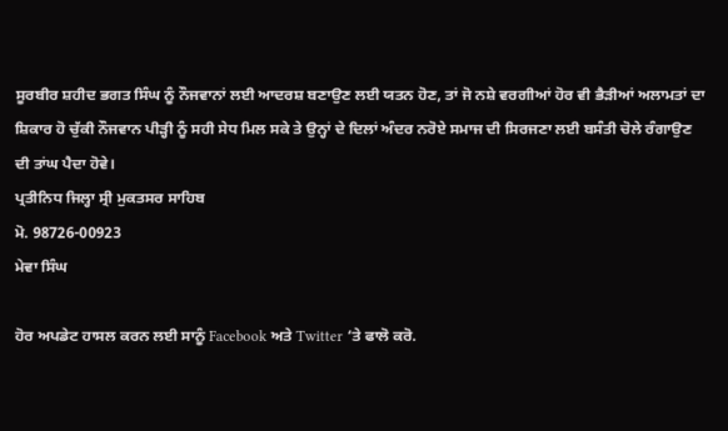ਸੂਰਬੀਰ ਸ਼ਹੀਦ ਭਗਤ ਸਿੰਘ ਨੂੰ ਨੌਜਵਾਨਾਂ ਲਈ ਆਦਰਸ਼ ਬਣਾਉਣ ਲਈ ਯਤਨ ਹੋਣ, ਤਾਂ ਜੋ ਨਸ਼ੇ ਵਰਗੀਆਂ ਹੋਰ ਵੀ ਭੈੜੀਆਂ ਅਲਾਮਤਾਂ ਦਾ ਸ਼ਿਕਾਰ ਹੋ ਚੁੱਕੀ ਨੌਜਵਾਨ ਪੀੜ੍ਹੀ ਨੂੰ ਸਹੀ ਸੇਧ ਮਿਲ ਸਕੇ ਤੇ ਉਨ੍ਹਾਂ ਦੇ ਦਿਲਾਂ ਅੰਦਰ ਨਰੋਏ ਸਮਾਜ ਦੀ ਸਿਰਜਣਾ ਲਈ ਬਸੰਤੀ ਚੋਲੇ ਰੰਗਾਉਣ ਦੀ ਤਾਂਘ ਪੈਦਾ ਹੋਵੇ।
ਪ੍ਰਤੀਨਿਧ ਜਿਲ੍ਹਾ ਸ੍ਰੀ ਮੁਕਤਸਰ ਸਾਹਿਬ
ਮੋ. 98726-00923
ਮੇਵਾ ਸਿੰਘ

ਹੋਰ ਅਪਡੇਟ ਹਾਸਲ ਕਰਨ ਲਈ ਸਾਨੂੰ Facebook ਅਤੇ Twitter ‘ਤੇ ਫਾਲੋ ਕਰੋ.